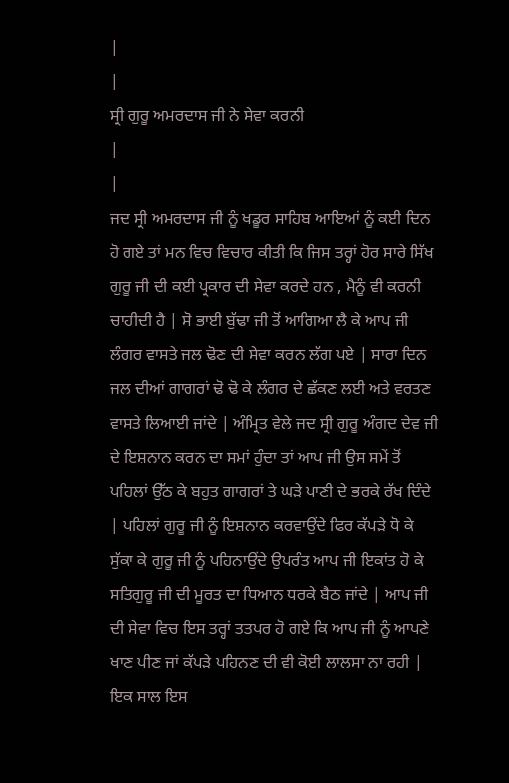|
|
ਸ੍ਰੀ ਗੁਰੂ ਅਮਰਦਾਸ ਜੀ ਨੇ ਸੇਵਾ ਕਰਨੀ
|
|
ਜਦ ਸ੍ਰੀ ਅਮਰਦਾਸ ਜੀ ਨੂੰ ਖਡੂਰ ਸਾਹਿਬ ਆਇਆਂ ਨੂੰ ਕਈ ਦਿਨ ਹੋ ਗਏ ਤਾਂ ਮਨ ਵਿਚ ਵਿਚਾਰ ਕੀਤੀ ਕਿ ਜਿਸ ਤਰ੍ਹਾਂ ਹੋਰ ਸਾਰੇ ਸਿੱਖ ਗੁਰੂ ਜੀ ਦੀ ਕਈ ਪ੍ਰਕਾਰ ਦੀ ਸੇਵਾ ਕਰਦੇ ਹਨ , ਮੈਨੂੰ ਵੀ ਕਰਨੀ ਚਾਹੀਦੀ ਹੈ | ਸੋ ਭਾਈ ਬੁੱਢਾ ਜੀ ਤੋਂ ਆਗਿਆ ਲੈ ਕੇ ਆਪ ਜੀ ਲੰਗਰ ਵਾਸਤੇ ਜਲ ਢੋਣ ਦੀ ਸੇਵਾ ਕਰਨ ਲੱਗ ਪਏ | ਸਾਰਾ ਦਿਨ ਜਲ ਦੀਆਂ ਗਾਗਰਾਂ ਢੋ ਢੋ ਕੇ ਲੰਗਰ ਦੇ ਛੱਕਣ ਲਈ ਅਤੇ ਵਰਤਣ ਵਾਸਤੇ ਲਿਆਈ ਜਾਂਦੇ | ਅੰਮ੍ਰਿਤ ਵੇਲੇ ਜਦ ਸ੍ਰੀ ਗੁਰੂ ਅੰਗਦ ਦੇਵ ਜੀ ਦੇ ਇਸ਼ਨਾਨ ਕਰਨ ਦਾ ਸਮਾਂ ਹੁੰਦਾ ਤਾਂ ਆਪ ਜੀ ਉਸ ਸਮੇਂ ਤੋਂ ਪਹਿਲਾਂ ਉੱਠ ਕੇ ਬਹੁਤ ਗਾਗਰਾਂ ਤੇ ਘੜੇ ਪਾਣੀ ਦੇ ਭਰਕੇ ਰੱਖ ਦਿੰਦੇ | ਪਹਿਲਾਂ ਗੁਰੂ ਜੀ ਨੂੰ ਇਸ਼ਨਾਨ ਕਰਵਾਉਂਦੇ ਫਿਰ ਕੱਪੜੇ ਧੋ ਕੇ ਸੁੱਕਾ ਕੇ ਗੁਰੂ ਜੀ ਨੂੰ ਪਹਿਨਾਉਂਦੇ ਉਪਰੰਤ ਆਪ ਜੀ ਇਕਾਂਤ ਹੋ ਕੇ ਸਤਿਗੁਰੂ ਜੀ ਦੀ ਮੂਰਤ ਦਾ ਧਿਆਨ ਧਰਕੇ ਬੈਠ ਜਾਂਦੇ | ਆਪ ਜੀ ਦੀ ਸੇਵਾ ਵਿਚ ਇਸ ਤਰ੍ਹਾਂ ਤਤਪਰ ਹੋ ਗਏ ਕਿ ਆਪ ਜੀ ਨੂੰ ਆਪਣੇ ਖਾਣ ਪੀਣ ਜਾਂ ਕੱਪੜੇ ਪਹਿਨਣ ਦੀ ਵੀ ਕੋਈ ਲਾਲਸਾ ਨਾ ਰਹੀ | ਇਕ ਸਾਲ ਇਸ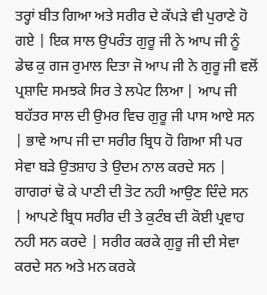ਤਰ੍ਹਾਂ ਬੀਤ ਗਿਆ ਅਤੇ ਸਰੀਰ ਦੇ ਕੱਪੜੇ ਵੀ ਪੁਰਾਣੇ ਹੋ ਗਏ | ਇਕ ਸਾਲ ਉਪਰੰਤ ਗੁਰੂ ਜੀ ਨੇ ਆਪ ਜੀ ਨੂੰ ਡੇਢ ਕੁ ਗਜ ਰੁਮਾਲ ਦਿਤਾ ਜੋ ਆਪ ਜੀ ਨੇ ਗੁਰੂ ਜੀ ਵਲੋਂ ਪ੍ਰਸ਼ਾਦਿ ਸਮਝਕੇ ਸਿਰ ਤੇ ਲਪੇਟ ਲਿਆ | ਆਪ ਜੀ ਬਹੱਤਰ ਸਾਲ ਦੀ ਉਮਰ ਵਿਚ ਗੁਰੂ ਜੀ ਪਾਸ ਆਏ ਸਨ | ਭਾਵੇ ਆਪ ਜੀ ਦਾ ਸਰੀਰ ਬ੍ਰਿਧ ਹੋ ਗਿਆ ਸੀ ਪਰ ਸੇਵਾ ਬੜੇ ਉਤਸ਼ਾਹ ਤੇ ਉਦਮ ਨਾਲ ਕਰਦੇ ਸਨ | ਗਾਗਰਾਂ ਢੋ ਕੇ ਪਾਣੀ ਦੀ ਤੋਟ ਨਹੀ ਆਉਣ ਦਿੰਦੇ ਸਨ | ਆਪਣੇ ਬ੍ਰਿਧ ਸਰੀਰ ਦੀ ਤੇ ਕੁਟੰਬ ਦੀ ਕੋਈ ਪ੍ਰਵਾਹ ਨਹੀ ਸਨ ਕਰਦੇ | ਸਰੀਰ ਕਰਕੇ ਗੁਰੂ ਜੀ ਦੀ ਸੇਵਾ ਕਰਦੇ ਸਨ ਅਤੇ ਮਨ ਕਰਕੇ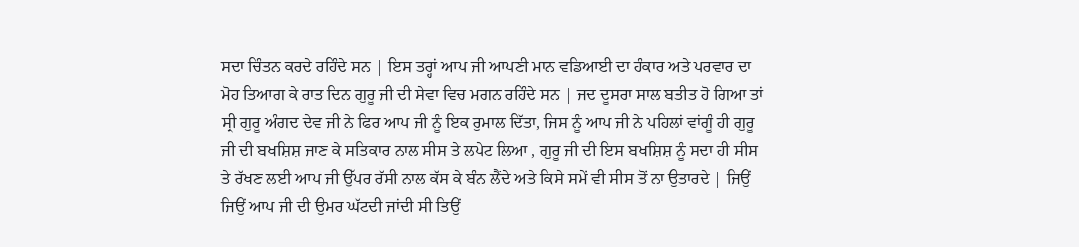ਸਦਾ ਚਿੰਤਨ ਕਰਦੇ ਰਹਿੰਦੇ ਸਨ | ਇਸ ਤਰ੍ਹਾਂ ਆਪ ਜੀ ਆਪਣੀ ਮਾਨ ਵਡਿਆਈ ਦਾ ਹੰਕਾਰ ਅਤੇ ਪਰਵਾਰ ਦਾ ਮੋਹ ਤਿਆਗ ਕੇ ਰਾਤ ਦਿਨ ਗੁਰੂ ਜੀ ਦੀ ਸੇਵਾ ਵਿਚ ਮਗਨ ਰਹਿੰਦੇ ਸਨ | ਜਦ ਦੂਸਰਾ ਸਾਲ ਬਤੀਤ ਹੋ ਗਿਆ ਤਾਂ ਸ੍ਰੀ ਗੁਰੂ ਅੰਗਦ ਦੇਵ ਜੀ ਨੇ ਫਿਰ ਆਪ ਜੀ ਨੂੰ ਇਕ ਰੁਮਾਲ ਦਿੱਤਾ, ਜਿਸ ਨੂੰ ਆਪ ਜੀ ਨੇ ਪਹਿਲਾਂ ਵਾਂਗੂੰ ਹੀ ਗੁਰੂ ਜੀ ਦੀ ਬਖਸ਼ਿਸ਼ ਜਾਣ ਕੇ ਸਤਿਕਾਰ ਨਾਲ ਸੀਸ ਤੇ ਲਪੇਟ ਲਿਆ , ਗੁਰੂ ਜੀ ਦੀ ਇਸ ਬਖਸ਼ਿਸ਼ ਨੂੰ ਸਦਾ ਹੀ ਸੀਸ ਤੇ ਰੱਖਣ ਲਈ ਆਪ ਜੀ ਉੱਪਰ ਰੱਸੀ ਨਾਲ ਕੱਸ ਕੇ ਬੰਨ ਲੈਂਦੇ ਅਤੇ ਕਿਸੇ ਸਮੇਂ ਵੀ ਸੀਸ ਤੋਂ ਨਾ ਉਤਾਰਦੇ | ਜਿਉਂ ਜਿਉਂ ਆਪ ਜੀ ਦੀ ਉਮਰ ਘੱਟਦੀ ਜਾਂਦੀ ਸੀ ਤਿਉਂ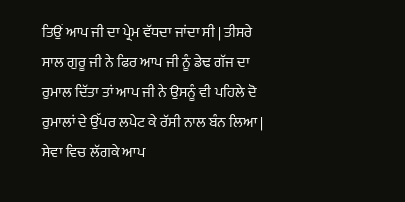ਤਿਉਂ ਆਪ ਜੀ ਦਾ ਪ੍ਰੇਮ ਵੱਧਦਾ ਜਾਂਦਾ ਸੀ | ਤੀਸਰੇ ਸਾਲ ਗੁਰੂ ਜੀ ਨੇ ਫਿਰ ਆਪ ਜੀ ਨੂੰ ਡੇਢ ਗੱਜ ਦਾ ਰੁਮਾਲ ਦਿੱਤਾ ਤਾਂ ਆਪ ਜੀ ਨੇ ਉਸਨੂੰ ਵੀ ਪਹਿਲੇ ਦੋ ਰੁਮਾਲਾਂ ਦੇ ਉੱਪਰ ਲਪੇਟ ਕੇ ਰੱਸੀ ਨਾਲ ਬੰਨ ਲਿਆ | ਸੇਵਾ ਵਿਚ ਲੱਗਕੇ ਆਪ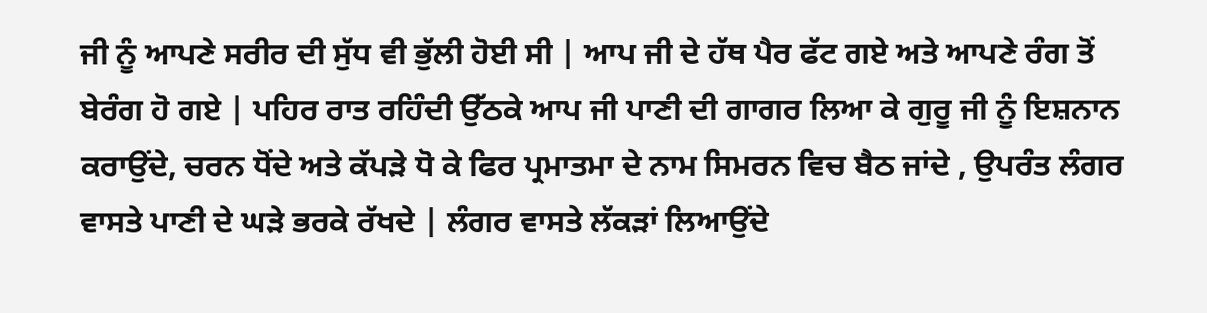ਜੀ ਨੂੰ ਆਪਣੇ ਸਰੀਰ ਦੀ ਸੁੱਧ ਵੀ ਭੁੱਲੀ ਹੋਈ ਸੀ | ਆਪ ਜੀ ਦੇ ਹੱਥ ਪੈਰ ਫੱਟ ਗਏ ਅਤੇ ਆਪਣੇ ਰੰਗ ਤੋਂ ਬੇਰੰਗ ਹੋ ਗਏ | ਪਹਿਰ ਰਾਤ ਰਹਿੰਦੀ ਉੱਠਕੇ ਆਪ ਜੀ ਪਾਣੀ ਦੀ ਗਾਗਰ ਲਿਆ ਕੇ ਗੁਰੂ ਜੀ ਨੂੰ ਇਸ਼ਨਾਨ ਕਰਾਉਂਦੇ, ਚਰਨ ਧੋਂਦੇ ਅਤੇ ਕੱਪੜੇ ਧੋ ਕੇ ਫਿਰ ਪ੍ਰਮਾਤਮਾ ਦੇ ਨਾਮ ਸਿਮਰਨ ਵਿਚ ਬੈਠ ਜਾਂਦੇ , ਉਪਰੰਤ ਲੰਗਰ ਵਾਸਤੇ ਪਾਣੀ ਦੇ ਘੜੇ ਭਰਕੇ ਰੱਖਦੇ | ਲੰਗਰ ਵਾਸਤੇ ਲੱਕੜਾਂ ਲਿਆਉਂਦੇ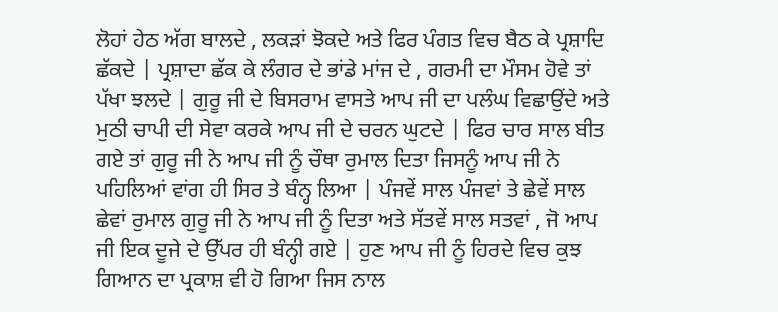ਲੋਹਾਂ ਹੇਠ ਅੱਗ ਬਾਲਦੇ , ਲਕੜਾਂ ਝੋਕਦੇ ਅਤੇ ਫਿਰ ਪੰਗਤ ਵਿਚ ਬੈਠ ਕੇ ਪ੍ਰਸ਼ਾਦਿ ਛੱਕਦੇ | ਪ੍ਰਸ਼ਾਦਾ ਛੱਕ ਕੇ ਲੰਗਰ ਦੇ ਭਾਂਡੇ ਮਾਂਜ ਦੇ , ਗਰਮੀ ਦਾ ਮੌਸਮ ਹੋਵੇ ਤਾਂ ਪੱਖਾ ਝਲਦੇ | ਗੁਰੂ ਜੀ ਦੇ ਬਿਸਰਾਮ ਵਾਸਤੇ ਆਪ ਜੀ ਦਾ ਪਲੰਘ ਵਿਛਾਉਂਦੇ ਅਤੇ ਮੁਠੀ ਚਾਪੀ ਦੀ ਸੇਵਾ ਕਰਕੇ ਆਪ ਜੀ ਦੇ ਚਰਨ ਘੁਟਦੇ | ਫਿਰ ਚਾਰ ਸਾਲ ਬੀਤ ਗਏ ਤਾਂ ਗੁਰੂ ਜੀ ਨੇ ਆਪ ਜੀ ਨੂੰ ਚੌਥਾ ਰੁਮਾਲ ਦਿਤਾ ਜਿਸਨੂੰ ਆਪ ਜੀ ਨੇ ਪਹਿਲਿਆਂ ਵਾਂਗ ਹੀ ਸਿਰ ਤੇ ਬੰਨ੍ਹ ਲਿਆ | ਪੰਜਵੇਂ ਸਾਲ ਪੰਜਵਾਂ ਤੇ ਛੇਵੇਂ ਸਾਲ ਛੇਵਾਂ ਰੁਮਾਲ ਗੁਰੂ ਜੀ ਨੇ ਆਪ ਜੀ ਨੂੰ ਦਿਤਾ ਅਤੇ ਸੱਤਵੇਂ ਸਾਲ ਸਤਵਾਂ , ਜੋ ਆਪ ਜੀ ਇਕ ਦੂਜੇ ਦੇ ਉੱਪਰ ਹੀ ਬੰਨ੍ਹੀ ਗਏ | ਹੁਣ ਆਪ ਜੀ ਨੂੰ ਹਿਰਦੇ ਵਿਚ ਕੁਝ ਗਿਆਨ ਦਾ ਪ੍ਰਕਾਸ਼ ਵੀ ਹੋ ਗਿਆ ਜਿਸ ਨਾਲ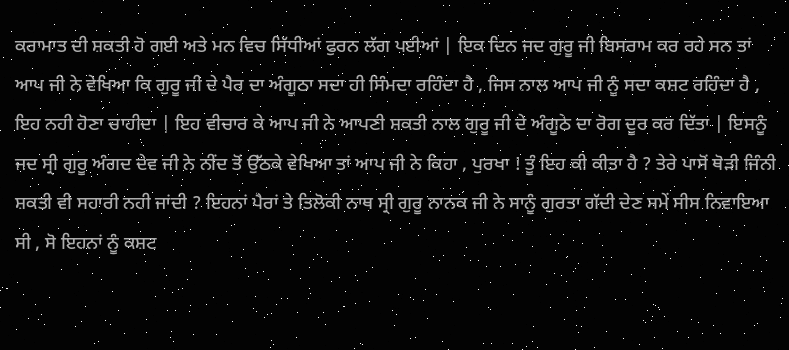ਕਰਾਮਾਤ ਦੀ ਸ਼ਕਤੀ ਹੋ ਗਈ ਅਤੇ ਮਨ ਵਿਚ ਸਿੱਧੀਆਂ ਫੁਰਨ ਲੱਗ ਪਈਆਂ | ਇਕ ਦਿਨ ਜਦ ਗੁਰੂ ਜੀ ਬਿਸਰਾਮ ਕਰ ਰਹੇ ਸਨ ਤਾਂ ਆਪ ਜੀ ਨੇ ਵੇਖਿਆ ਕਿ ਗੁਰੂ ਜੀ ਦੇ ਪੈਰ ਦਾ ਅੰਗੂਠਾ ਸਦਾ ਹੀ ਸਿੰਮਦਾ ਰਹਿੰਦਾ ਹੈ , ਜਿਸ ਨਾਲ ਆਪ ਜੀ ਨੂੰ ਸਦਾ ਕਸ਼ਟ ਰਹਿੰਦਾ ਹੈ , ਇਹ ਨਹੀ ਹੋਣਾ ਚਾਹੀਦਾ | ਇਹ ਵੀਚਾਰ ਕੇ ਆਪ ਜੀ ਨੇ ਆਪਣੀ ਸ਼ਕਤੀ ਨਾਲ ਗੁਰੂ ਜੀ ਦੇ ਅੰਗੂਠੇ ਦਾ ਰੋਗ ਦੂਰ ਕਰ ਦਿੱਤਾ | ਇਸਨੂੰ ਜਦ ਸ੍ਰੀ ਗੁਰੂ ਅੰਗਦ ਦੇਵ ਜੀ ਨੇ ਨੀਂਦ ਤੋਂ ਉੱਠਕੇ ਵੇਖਿਆ ਤਾਂ ਆਪ ਜੀ ਨੇ ਕਿਹਾ , ਪੁਰਖਾ ! ਤੂੰ ਇਹ ਕੀ ਕੀਤਾ ਹੈ ? ਤੇਰੇ ਪਾਸੋਂ ਥੋੜੀ ਜਿੰਨੀ ਸ਼ਕਤੀ ਵੀ ਸਹਾਰੀ ਨਹੀ ਜਾਂਦੀ ? ਇਹਨਾਂ ਪੈਰਾਂ ਤੇ ਤਿਲੋਕੀ ਨਾਥ ਸ੍ਰੀ ਗੁਰੂ ਨਾਨਕ ਜੀ ਨੇ ਸਾਨੂੰ ਗੁਰਤਾ ਗੱਦੀ ਦੇਣ ਸਮੇਂ ਸੀਸ ਨਿਵਾਇਆ ਸੀ , ਸੋ ਇਹਨਾਂ ਨੂੰ ਕਸ਼ਟ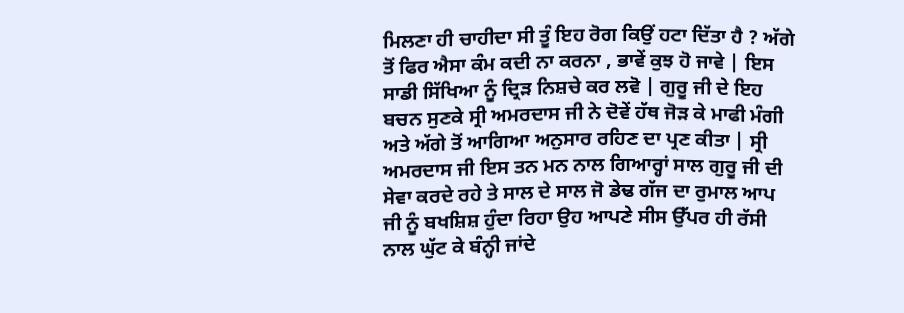ਮਿਲਣਾ ਹੀ ਚਾਹੀਦਾ ਸੀ ਤੂੰ ਇਹ ਰੋਗ ਕਿਉਂ ਹਟਾ ਦਿੱਤਾ ਹੈ ? ਅੱਗੇ ਤੋਂ ਫਿਰ ਐਸਾ ਕੰਮ ਕਦੀ ਨਾ ਕਰਨਾ , ਭਾਵੇਂ ਕੁਝ ਹੋ ਜਾਵੇ | ਇਸ ਸਾਡੀ ਸਿੱਖਿਆ ਨੂੰ ਦ੍ਰਿੜ ਨਿਸ਼ਚੇ ਕਰ ਲਵੋ | ਗੁਰੂ ਜੀ ਦੇ ਇਹ ਬਚਨ ਸੁਣਕੇ ਸ੍ਰੀ ਅਮਰਦਾਸ ਜੀ ਨੇ ਦੋਵੇਂ ਹੱਥ ਜੋੜ ਕੇ ਮਾਫੀ ਮੰਗੀ ਅਤੇ ਅੱਗੇ ਤੋਂ ਆਗਿਆ ਅਨੁਸਾਰ ਰਹਿਣ ਦਾ ਪ੍ਰਣ ਕੀਤਾ | ਸ੍ਰੀ ਅਮਰਦਾਸ ਜੀ ਇਸ ਤਨ ਮਨ ਨਾਲ ਗਿਆਰ੍ਹਾਂ ਸਾਲ ਗੁਰੂ ਜੀ ਦੀ ਸੇਵਾ ਕਰਦੇ ਰਹੇ ਤੇ ਸਾਲ ਦੇ ਸਾਲ ਜੋ ਡੇਢ ਗੱਜ ਦਾ ਰੁਮਾਲ ਆਪ ਜੀ ਨੂੰ ਬਖਸ਼ਿਸ਼ ਹੁੰਦਾ ਰਿਹਾ ਉਹ ਆਪਣੇ ਸੀਸ ਉੱਪਰ ਹੀ ਰੱਸੀ ਨਾਲ ਘੁੱਟ ਕੇ ਬੰਨ੍ਹੀ ਜਾਂਦੇ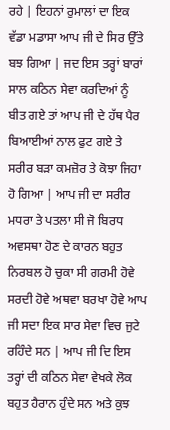ਰਹੇ | ਇਹਨਾਂ ਰੁਮਾਲਾਂ ਦਾ ਇਕ ਵੱਡਾ ਮਡਾਸਾ ਆਪ ਜੀ ਦੇ ਸਿਰ ਉੱਤੇ ਬਝ ਗਿਆ | ਜਦ ਇਸ ਤਰ੍ਹਾਂ ਬਾਰਾਂ ਸਾਲ ਕਠਿਨ ਸੇਵਾ ਕਰਦਿਆਂ ਨੂੰ ਬੀਤ ਗਏ ਤਾਂ ਆਪ ਜੀ ਦੇ ਹੱਥ ਪੈਰ ਬਿਆਈਆਂ ਨਾਲ ਫੁਟ ਗਏ ਤੇ ਸਰੀਰ ਬੜਾ ਕਮਜ਼ੋਰ ਤੇ ਕੋਝਾ ਜਿਹਾ ਹੋ ਗਿਆ | ਆਪ ਜੀ ਦਾ ਸਰੀਰ ਮਧਰਾ ਤੇ ਪਤਲਾ ਸੀ ਜੋ ਬਿਰਧ ਅਵਸਥਾ ਹੋਣ ਦੇ ਕਾਰਨ ਬਹੁਤ ਨਿਰਬਲ ਹੋ ਚੁਕਾ ਸੀ ਗਰਮੀ ਹੋਵੇ ਸਰਦੀ ਹੋਵੇ ਅਥਵਾ ਬਰਖਾ ਹੋਵੇ ਆਪ ਜੀ ਸਦਾ ਇਕ ਸਾਰ ਸੇਵਾ ਵਿਚ ਜੁਟੇ ਰਹਿੰਦੇ ਸਨ | ਆਪ ਜੀ ਦਿ ਇਸ ਤਰ੍ਹਾਂ ਦੀ ਕਠਿਨ ਸੇਵਾ ਵੇਖਕੇ ਲੋਕ ਬਹੁਤ ਹੈਰਾਨ ਹੁੰਦੇ ਸਨ ਅਤੇ ਕੁਝ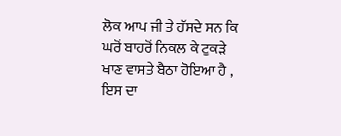ਲੋਕ ਆਪ ਜੀ ਤੇ ਹੱਸਦੇ ਸਨ ਕਿ ਘਰੋਂ ਬਾਹਰੋਂ ਨਿਕਲ ਕੇ ਟੁਕੜੇ ਖਾਣ ਵਾਸਤੇ ਬੈਠਾ ਹੋਇਆ ਹੈ , ਇਸ ਦਾ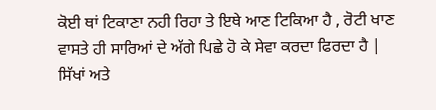ਕੋਈ ਥਾਂ ਟਿਕਾਣਾ ਨਹੀ ਰਿਹਾ ਤੇ ਇਥੇ ਆਣ ਟਿਕਿਆ ਹੈ , ਰੋਟੀ ਖਾਣ ਵਾਸਤੇ ਹੀ ਸਾਰਿਆਂ ਦੇ ਅੱਗੇ ਪਿਛੇ ਹੋ ਕੇ ਸੇਵਾ ਕਰਦਾ ਫਿਰਦਾ ਹੈ | ਸਿੱਖਾਂ ਅਤੇ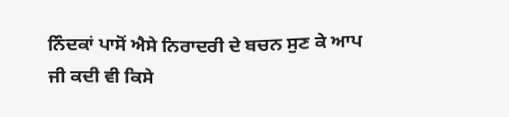ਨਿੰਦਕਾਂ ਪਾਸੋਂ ਐਸੇ ਨਿਰਾਦਰੀ ਦੇ ਬਚਨ ਸੁਣ ਕੇ ਆਪ ਜੀ ਕਦੀ ਵੀ ਕਿਸੇ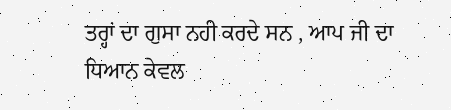ਤਰ੍ਹਾਂ ਦਾ ਗੁਸਾ ਨਹੀ ਕਰਦੇ ਸਨ , ਆਪ ਜੀ ਦਾ ਧਿਆਨ ਕੇਵਲ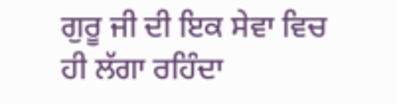ਗੁਰੂ ਜੀ ਦੀ ਇਕ ਸੇਵਾ ਵਿਚ ਹੀ ਲੱਗਾ ਰਹਿੰਦਾ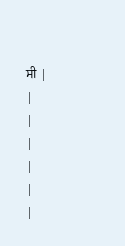ਸੀ |
|
|
|
|
|
|